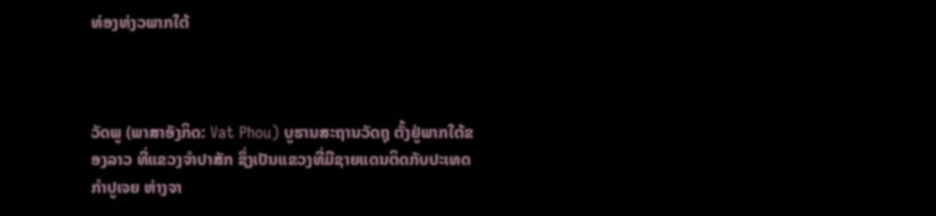ທ່ອງທ່ງວພາກໃຕ້



ວັດພູ (ພາສາອັງກິດ: Vat Phou) ບູຮານສະຖານວັດຖຸ ຕັ້ງຢູ່ພາກໃຕ້ຂອງລາວ ທີ່ແຂວງຈຳປາສັກ ຊຶ່ງເປັນແຂວງທີ່ມີຊາຍແດນຕິດກັບປະເທດກຳປູເຈຍ ຫ່າງຈາ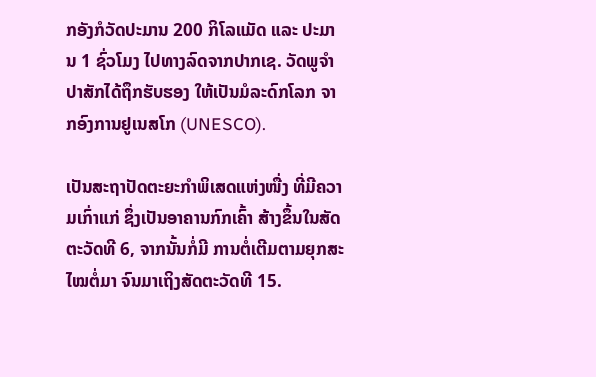ກອັງກໍວັດປະມານ 200 ກິໂລແມັດ ແລະ ປະມານ 1 ຊົ່ວໂມງ ໄປທາງລົດຈາກປາກເຊ. ວັດພູຈຳປາສັກໄດ້ຖຶກຮັບຮອງ ໃຫ້ເປັນມໍລະດົກໂລກ ຈາກອົງການຢູເນສໂກ (UNESCO).

ເປັນສະຖາປັດຕະຍະກຳພິເສດແຫ່ງໜື່ງ ທີ່ມີຄວາມເກົ່າແກ່ ຊຶ່ງເປັນອາຄານກົກເຄົ້າ ສ້າງຂຶ້ນໃນສັດຕະວັດທີ 6, ຈາກນັ້ນກໍ່ມີ ການຕໍ່ເຕີມຕາມຍຸກສະໄໝຕໍ່ມາ ຈົນມາເຖິງສັດຕະວັດທີ 15.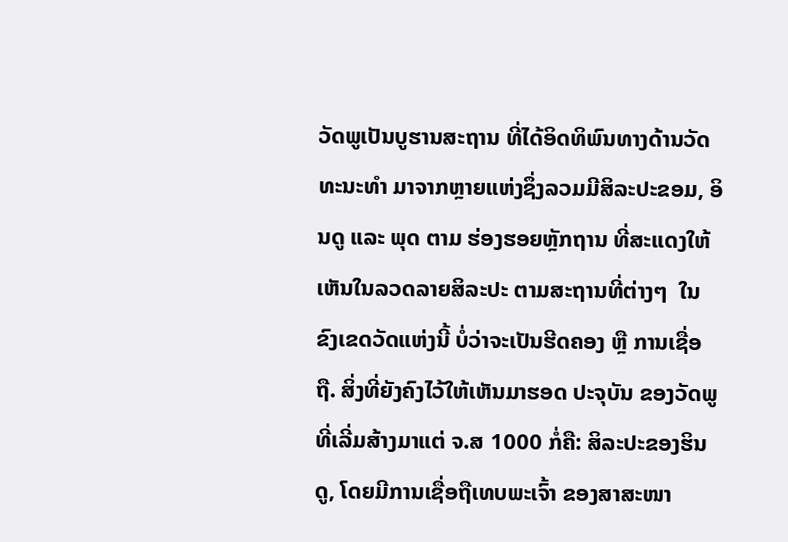ວັດພູເປັນບູຮານສະຖານ ທີ່ໄດ້ອິດທິພົນທາງດ້ານວັດທະນະທຳ ມາຈາກຫຼາຍແຫ່ງຊຶ່ງລວມມີສິລະປະຂອມ, ອິນດູ ແລະ ພຸດ ຕາມ ຮ່ອງຮອຍຫຼັກຖານ ທີ່ສະແດງໃຫ້ເຫັນໃນລວດລາຍສິລະປະ ຕາມສະຖານທີ່ຕ່າງໆ  ໃນຂົງເຂດວັດແຫ່ງນີ້ ບໍ່ວ່າຈະເປັນຮີດຄອງ ຫຼື ການເຊື່ອຖື. ສິ່ງທີ່ຍັງຄົງໄວ້ໃຫ້ເຫັນມາຮອດ ປະຈຸບັນ ຂອງວັດພູ ທີ່ເລີ່ມສ້າງມາແຕ່ ຈ.ສ 1000 ກໍ່ຄື: ສິລະປະຂອງຮິນດູ, ໂດຍມີການເຊື່ອຖືເທບພະເຈົ້າ ຂອງສາສະໜາ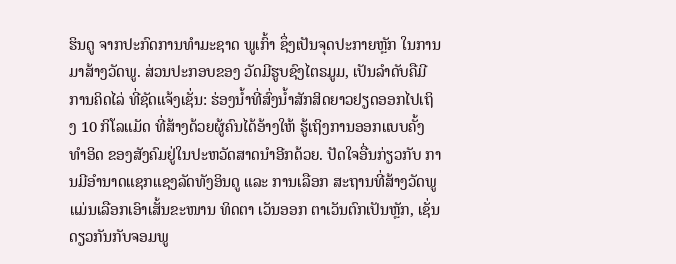ຮິນດູ ຈາກປະກົດການທຳມະຊາດ ພູເກົ້າ ຊຶ່ງເປັນຈຸດປະກາຍຫຼັກ ໃນການມາສ້າງວັດພູ. ສ່ວນປະກອບຂອງ ວັດມີຮູບຊົງໄຕຣມູມ, ເປັນລຳດັບຄືມີການຄິດໄລ່ ທີ່ຊັດແຈ້ງເຊັ່ນ: ຮ່ອງນໍ້າທີ່ສົ່ງນໍ້າສັກສິດຍາວຢຽດອອກໄປເຖິງ 10 ກິໂລແມັດ ທີ່ສ້າງດ້ວຍຜູ້ຄົນໄດ້ອ້າງໃຫ້ ຮູ້ເຖິງການອອກແບບຄັ້ງທຳອິດ ຂອງສັງຄົມຢູ່ໃນປະຫວັດສາດນຳອີກດ້ວຍ. ປັດໃຈອື່ນກ່ຽວກັບ ການມີອຳນາດແຊກແຊງລັດທັງອິນດູ ແລະ ການເລືອກ ສະຖານທີ່ສ້າງວັດພູ  ແມ່ນເລືອກເອົາເສັ້ນຂະໜານ ທິດຕາ ເວັນອອກ ຕາເວັນຕົກເປັນຫຼັກ, ເຊັ່ນດຽວກັນກັບຈອມພູ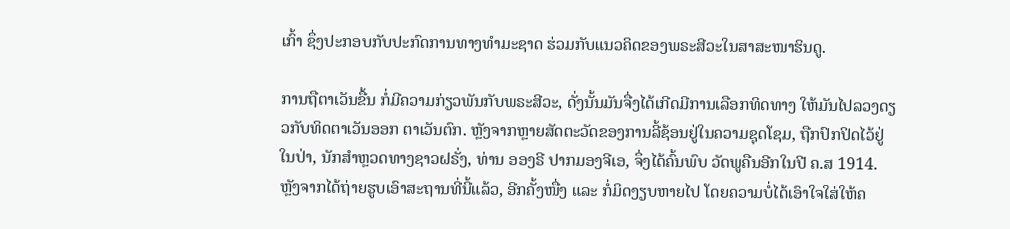ເກົ້າ ຊຶ່ງປະກອບກັບປະກົດການທາງທຳມະຊາດ ຮ່ວມກັບແນວຄິດຂອງພຣະສີວະໃນສາສະໜາຮິນດູ.

ການຖືຕາເວັນຂື້ນ ກໍ່ມີຄວາມກ່ຽວພັນກັບພຣະສີວະ, ດັ່ງນັ້ນມັນຈື່ງໄດ້ເກີດມີການເລືອກທິດທາງ ໃຫ້ມັນໄປລວງດຽວກັບທິດຕາເວັນອອກ ຕາເວັນຕົກ. ຫຼັງຈາກຫຼາຍສັດຕະວັດຂອງການລີ້ຊ້ອນຢູ່ໃນຄວາມຊຸດໂຊມ, ຖືກປົກປິດໄວ້ຢູ່ໃນປ່າ, ນັກສຳຫຼວດທາງຊາວຝຣັ່ງ, ທ່ານ ອອງຣີ ປາກມອງຈີເອ, ຈຶ່ງໄດ້ຄົ້ນພົບ ວັດພູຄືນອີກໃນປີ ຄ.ສ 1914. ຫຼັງຈາກໄດ້ຖ່າຍຮູບເອົາສະຖານທີ່ນີ້ແລ້ວ, ອີກຄັ້ງໜື່ງ ແລະ ກໍ່ມິດງຽບຫາຍໄປ ໂດຍຄວາມບໍ່ໄດ້ເອົາໃຈໃສ່ໃຫ້ຄ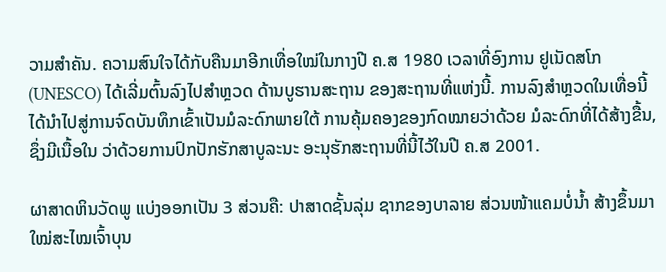ວາມສຳຄັນ. ຄວາມສົນໃຈໄດ້ກັບຄືນມາອີກເທື່ອໃໝ່ໃນກາງປີ ຄ.ສ 1980 ເວລາທີ່ອົງການ ຢູເນັດສໂກ (UNESCO) ໄດ້ເລີ່ມຕົ້ນລົງໄປສຳຫຼວດ ດ້ານບູຮານສະຖານ ຂອງສະຖານທີ່ແຫ່ງນີ້. ການລົງສຳຫຼວດໃນເທື່ອນີ້  ໄດ້ນຳໄປສູ່ການຈົດບັນທຶກເຂົ້າເປັນມໍລະດົກພາຍໃຕ້ ການຄຸ້ມຄອງຂອງກົດໝາຍວ່າດ້ວຍ ມໍລະດົກທີ່ໄດ້ສ້າງຂື້ນ, ຊຶ່ງມີເນື້ອໃນ ວ່າດ້ວຍການປົກປັກຮັກສາບູລະນະ ອະນຸຮັກສະຖານທີ່ນີ້ໄວ້ໃນປີ ຄ.ສ 2001.

ຜາສາດຫິນວັດພູ ແບ່ງອອກເປັນ 3 ສ່ວນຄື: ປາສາດຊັ້ນລຸ່ມ ຊາກຂອງບາລາຍ ສ່ວນໜ້າແຄມບໍ່ນ້ຳ ສ້າງຂຶ້ນມາໃໝ່ສະໄໝເຈົ້າບຸນ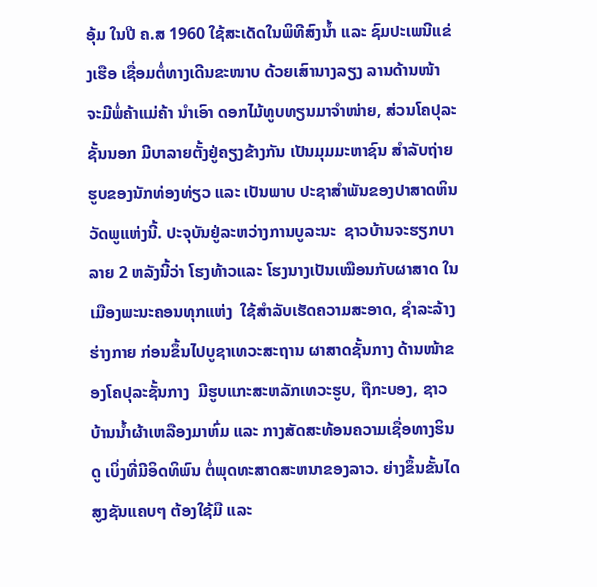ອຸ້ມ ໃນປີ ຄ.ສ 1960 ໃຊ້ສະເດັດໃນພິທີສົງນ້ຳ ແລະ ຊົມປະເພນີແຂ່ງເຮືອ ເຊື່ອມຕໍ່ທາງເດີນຂະໜາບ ດ້ວຍເສົານາງລຽງ ລານດ້ານໜ້າ ຈະມີພໍ່ຄ້າແມ່ຄ້າ ນຳເອົາ ດອກໄມ້ທູບທຽນມາຈຳໜ່າຍ, ສ່ວນໂຄປຸລະຊັ້ນນອກ ມີບາລາຍຕັ້ງຢູ່ຄຽງຂ້າງກັນ ເປັນມຸມມະຫາຊົນ ສໍາລັບຖ່າຍຮູບຂອງນັກທ່ອງທ່ຽວ ແລະ ເປັນພາບ ປະຊາສຳພັນຂອງປາສາດຫິນວັດພູແຫ່ງນີ້. ປະຈຸບັນຢູ່ລະຫວ່າງການບູລະນະ  ຊາວບ້ານຈະຮຽກບາລາຍ 2 ຫລັງນີ້ວ່າ ໂຮງທ້າວແລະ ໂຮງນາງເປັນເໝືອນກັບຜາສາດ ໃນເມືອງພະນະຄອນທຸກແຫ່ງ  ໃຊ້ສຳລັບເຮັດຄວາມສະອາດ, ຊຳລະລ້າງຮ່າງກາຍ ກ່ອນຂຶ້ນໄປບູຊາເທວະສະຖານ ຜາສາດຊັ້ນກາງ ດ້ານໜ້າຂອງໂຄປຸລະຊັ້ນກາງ  ມີຮູບແກະສະຫລັກເທວະຮູບ, ຖືກະບອງ, ຊາວບ້ານນ້ຳຜ້າເຫລືອງມາຫົ່ມ ແລະ ກາງສັດສະທ້ອນຄວາມເຊື່ອທາງຮິນດູ ເບິ່ງທີ່ມີອິດທິພົນ ຕໍ່ພຸດທະສາດສະຫນາຂອງລາວ. ຍ່າງຂຶ້ນຂັ້ນໄດສູງຊັນແຄບໆ ຕ້ອງໃຊ້ມື ແລະ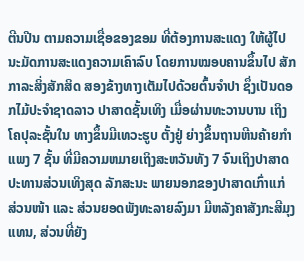ຕີນປີນ ຕາມຄວາມເຊື່ອຂອງຂອມ ທີ່ຕ້ອງການສະແດງ ໃຫ້ຜູ້ໄປນະມັດການສະແດງຄວາມເຄົາລົບ ໂດຍການໝອບຄານຂຶ້ນໄປ ສັກກາລະສິ່ງສັກສິດ ສອງຂ້າງທາງເຕັມໄປດ້ວຍຕົ້ນຈຳປາ ຊຶ່ງເປັນດອກໄມ້ປະຈຳຊາດລາວ ປາສາດຊັ້ນເທິງ ເມື່ອຜ່ານທະວານບານ ເຖິງໂຄປຸລະຊັ້ນໃນ ທາງຂຶ້ນມີເທວະຮູບ ຕັ້ງຢູ່ ຍ່າງຂຶ້ນຖານຫີນຄ້າຍກຳແພງ 7 ຊັ້ນ ທີ່ມີຄວາມຫມາຍເຖິງສະຫວັນທັງ 7 ຈົນເຖິງປາສາດປະທານສ່ວນເທິງສຸດ ລັກສະນະ ພາຍນອກຂອງປາສາດເກົ່າແກ່ ສ່ວນໜ້າ ແລະ ສ່ວນຍອດພັງທະລາຍລົງມາ ມີຫລັງຄາສັງກະສີມຸງແທນ, ສ່ວນທີ່ຍັງ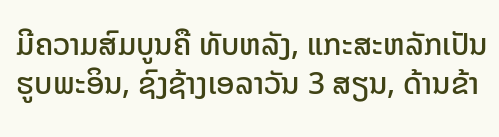ມີຄວາມສົມບູນຄື ທັບຫລັງ, ແກະສະຫລັກເປັນຮູບພະອິນ, ຊົງຊ້າງເອລາວັນ 3 ສຽນ, ດ້ານຂ້າ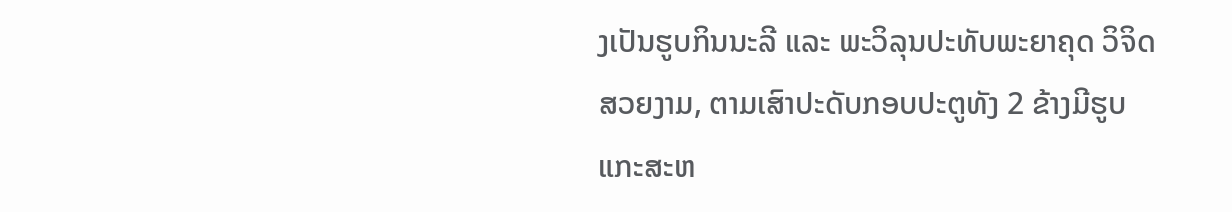ງເປັນຮູບກິນນະລີ ແລະ ພະວິລຸນປະທັບພະຍາຄຸດ ວິຈິດສວຍງາມ, ຕາມເສົາປະດັບກອບປະຕູທັງ 2 ຂ້າງມີຮູບແກະສະຫ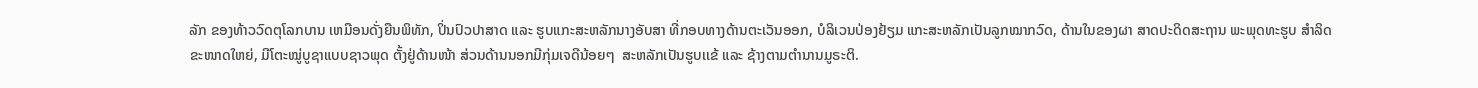ລັກ ຂອງທ້າວວົດຕຸໂລກບານ ເຫມືອນດັ່ງຍືນພິທັກ, ປິ່ນປົວປາສາດ ແລະ ຮູບແກະສະຫລັກນາງອັບສາ ທີ່ກອບທາງດ້ານຕະເວັນອອກ, ບໍລິເວນປ່ອງຢ້ຽມ ແກະສະຫລັກເປັນລູກໝາກວົດ, ດ້ານໃນຂອງຜາ ສາດປະດິດສະຖານ ພະພຸດທະຮູບ ສຳລິດຂະໜາດໃຫຍ່, ມີໂຕະໝູ່ບູຊາແບບຊາວພຸດ ຕັ້ງຢູ່ດ້ານໜ້າ ສ່ວນດ້ານນອກມີກຸ່ມເຈດີນ້ອຍໆ  ສະຫລັກເປັນຮູບເເຂ້ ແລະ ຊ້າງຕາມຕຳນານມູຣະຕິ.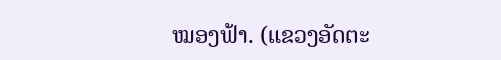ໝອງຟ້າ. (ແຂວງອັດຕະ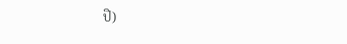ປື)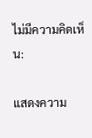ไม่มีความคิดเห็น:

แสดงความ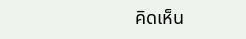คิดเห็น